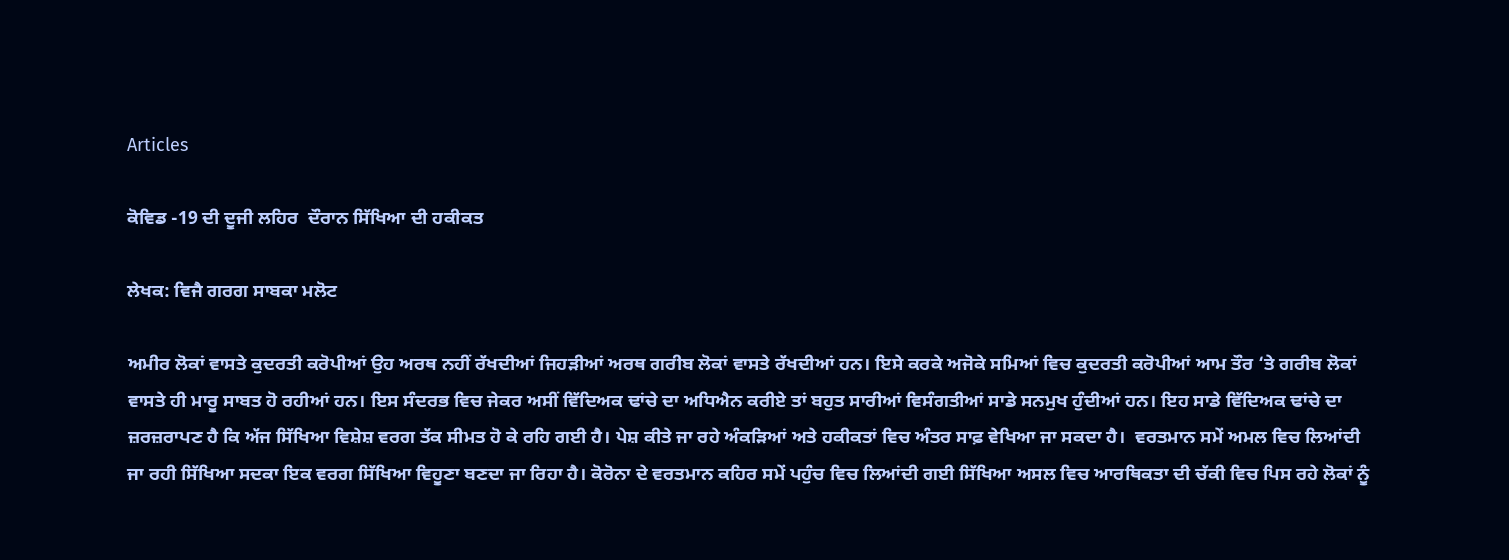Articles

ਕੋਵਿਡ -19 ਦੀ ਦੂਜੀ ਲਹਿਰ  ਦੌਰਾਨ ਸਿੱਖਿਆ ਦੀ ਹਕੀਕਤ

ਲੇਖਕ: ਵਿਜੈ ਗਰਗ ਸਾਬਕਾ ਮਲੋਟ

ਅਮੀਰ ਲੋਕਾਂ ਵਾਸਤੇ ਕੁਦਰਤੀ ਕਰੋਪੀਆਂ ਉਹ ਅਰਥ ਨਹੀਂ ਰੱਖਦੀਆਂ ਜਿਹੜੀਆਂ ਅਰਥ ਗਰੀਬ ਲੋਕਾਂ ਵਾਸਤੇ ਰੱਖਦੀਆਂ ਹਨ। ਇਸੇ ਕਰਕੇ ਅਜੋਕੇ ਸਮਿਆਂ ਵਿਚ ਕੁਦਰਤੀ ਕਰੋਪੀਆਂ ਆਮ ਤੌਰ ‘ਤੇ ਗਰੀਬ ਲੋਕਾਂ ਵਾਸਤੇ ਹੀ ਮਾਰੂ ਸਾਬਤ ਹੋ ਰਹੀਆਂ ਹਨ। ਇਸ ਸੰਦਰਭ ਵਿਚ ਜੇਕਰ ਅਸੀਂ ਵਿੱਦਿਅਕ ਢਾਂਚੇ ਦਾ ਅਧਿਐਨ ਕਰੀਏ ਤਾਂ ਬਹੁਤ ਸਾਰੀਆਂ ਵਿਸੰਗਤੀਆਂ ਸਾਡੇ ਸਨਮੁਖ ਹੁੰਦੀਆਂ ਹਨ। ਇਹ ਸਾਡੇ ਵਿੱਦਿਅਕ ਢਾਂਚੇ ਦਾ ਜ਼ਰਜ਼ਰਾਪਣ ਹੈ ਕਿ ਅੱਜ ਸਿੱਖਿਆ ਵਿਸ਼ੇਸ਼ ਵਰਗ ਤੱਕ ਸੀਮਤ ਹੋ ਕੇ ਰਹਿ ਗਈ ਹੈ। ਪੇਸ਼ ਕੀਤੇ ਜਾ ਰਹੇ ਅੰਕੜਿਆਂ ਅਤੇ ਹਕੀਕਤਾਂ ਵਿਚ ਅੰਤਰ ਸਾਫ਼ ਵੇਖਿਆ ਜਾ ਸਕਦਾ ਹੈ।  ਵਰਤਮਾਨ ਸਮੇਂ ਅਮਲ ਵਿਚ ਲਿਆਂਦੀ ਜਾ ਰਹੀ ਸਿੱਖਿਆ ਸਦਕਾ ਇਕ ਵਰਗ ਸਿੱਖਿਆ ਵਿਹੂਣਾ ਬਣਦਾ ਜਾ ਰਿਹਾ ਹੈ। ਕੋਰੋਨਾ ਦੇ ਵਰਤਮਾਨ ਕਹਿਰ ਸਮੇਂ ਪਹੁੰਚ ਵਿਚ ਲਿਆਂਦੀ ਗਈ ਸਿੱਖਿਆ ਅਸਲ ਵਿਚ ਆਰਥਿਕਤਾ ਦੀ ਚੱਕੀ ਵਿਚ ਪਿਸ ਰਹੇ ਲੋਕਾਂ ਨੂੰ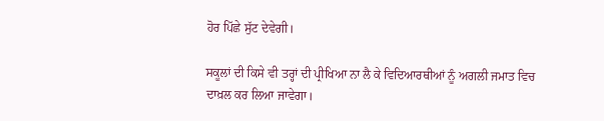ਹੋਰ ਪਿੱਛੇ ਸੁੱਟ ਦੇਵੇਗੀ।

ਸਕੂਲਾਂ ਦੀ ਕਿਸੇ ਵੀ ਤਰ੍ਹਾਂ ਦੀ ਪ੍ਰੀਖਿਆ ਨਾ ਲੈ ਕੇ ਵਿਦਿਆਰਥੀਆਂ ਨੂੰ ਅਗਲੀ ਜਮਾਤ ਵਿਚ ਦਾਖ਼ਲ ਕਰ ਲਿਆ ਜਾਵੇਗਾ।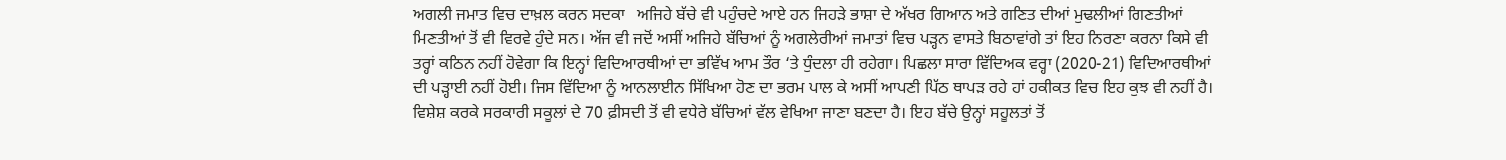ਅਗਲੀ ਜਮਾਤ ਵਿਚ ਦਾਖ਼ਲ ਕਰਨ ਸਦਕਾ   ਅਜਿਹੇ ਬੱਚੇ ਵੀ ਪਹੁੰਚਦੇ ਆਏ ਹਨ ਜਿਹੜੇ ਭਾਸ਼ਾ ਦੇ ਅੱਖਰ ਗਿਆਨ ਅਤੇ ਗਣਿਤ ਦੀਆਂ ਮੁਢਲੀਆਂ ਗਿਣਤੀਆਂ ਮਿਣਤੀਆਂ ਤੋਂ ਵੀ ਵਿਰਵੇ ਹੁੰਦੇ ਸਨ। ਅੱਜ ਵੀ ਜਦੋਂ ਅਸੀਂ ਅਜਿਹੇ ਬੱਚਿਆਂ ਨੂੰ ਅਗਲੇਰੀਆਂ ਜਮਾਤਾਂ ਵਿਚ ਪੜ੍ਹਨ ਵਾਸਤੇ ਬਿਠਾਵਾਂਗੇ ਤਾਂ ਇਹ ਨਿਰਣਾ ਕਰਨਾ ਕਿਸੇ ਵੀ ਤਰ੍ਹਾਂ ਕਠਿਨ ਨਹੀਂ ਹੋਵੇਗਾ ਕਿ ਇਨ੍ਹਾਂ ਵਿਦਿਆਰਥੀਆਂ ਦਾ ਭਵਿੱਖ ਆਮ ਤੌਰ ‘ਤੇ ਧੁੰਦਲਾ ਹੀ ਰਹੇਗਾ। ਪਿਛਲਾ ਸਾਰਾ ਵਿੱਦਿਅਕ ਵਰ੍ਹਾ (2020-21) ਵਿਦਿਆਰਥੀਆਂ ਦੀ ਪੜ੍ਹਾਈ ਨਹੀਂ ਹੋਈ। ਜਿਸ ਵਿੱਦਿਆ ਨੂੰ ਆਨਲਾਈਨ ਸਿੱਖਿਆ ਹੋਣ ਦਾ ਭਰਮ ਪਾਲ ਕੇ ਅਸੀਂ ਆਪਣੀ ਪਿੱਠ ਥਾਪੜ ਰਹੇ ਹਾਂ ਹਕੀਕਤ ਵਿਚ ਇਹ ਕੁਝ ਵੀ ਨਹੀਂ ਹੈ। ਵਿਸ਼ੇਸ਼ ਕਰਕੇ ਸਰਕਾਰੀ ਸਕੂਲਾਂ ਦੇ 70 ਫ਼ੀਸਦੀ ਤੋਂ ਵੀ ਵਧੇਰੇ ਬੱਚਿਆਂ ਵੱਲ ਵੇਖਿਆ ਜਾਣਾ ਬਣਦਾ ਹੈ। ਇਹ ਬੱਚੇ ਉਨ੍ਹਾਂ ਸਹੂਲਤਾਂ ਤੋਂ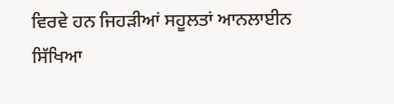ਵਿਰਵੇ ਹਨ ਜਿਹੜੀਆਂ ਸਹੂਲਤਾਂ ਆਨਲਾਈਨ ਸਿੱਖਿਆ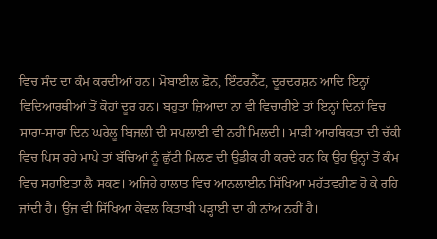ਵਿਚ ਸੰਦ ਦਾ ਕੰਮ ਕਰਦੀਆਂ ਹਨ। ਮੋਬਾਈਲ ਫ਼ੋਨ, ਇੰਟਰਨੈੱਟ, ਦੂਰਦਰਸ਼ਨ ਆਦਿ ਇਨ੍ਹਾਂ ਵਿਦਿਆਰਥੀਆਂ ਤੋਂ ਕੋਹਾਂ ਦੂਰ ਹਨ। ਬਹੁਤਾ ਜ਼ਿਆਦਾ ਨਾ ਵੀ ਵਿਚਾਰੀਏ ਤਾਂ ਇਨ੍ਹਾਂ ਦਿਨਾਂ ਵਿਚ ਸਾਰਾ-ਸਾਰਾ ਦਿਨ ਘਰੇਲੂ ਬਿਜਲੀ ਦੀ ਸਪਲਾਈ ਵੀ ਨਹੀਂ ਮਿਲਦੀ। ਮਾੜੀ ਆਰਥਿਕਤਾ ਦੀ ਚੱਕੀ ਵਿਚ ਪਿਸ ਰਹੇ ਮਾਪੇ ਤਾਂ ਬੱਚਿਆਂ ਨੂੰ ਛੁੱਟੀ ਮਿਲਣ ਦੀ ਉਡੀਕ ਹੀ ਕਰਦੇ ਹਨ ਕਿ ਉਹ ਉਨ੍ਹਾਂ ਤੋਂ ਕੰਮ ਵਿਚ ਸਹਾਇਤਾ ਲੈ ਸਕਣ। ਅਜਿਹੇ ਹਾਲਾਤ ਵਿਚ ਆਨਲਾਈਨ ਸਿੱਖਿਆ ਮਹੱਤਵਹੀਣ ਹੋ ਕੇ ਰਹਿ ਜਾਂਦੀ ਹੈ। ਉਂਜ ਵੀ ਸਿੱਖਿਆ ਕੇਵਲ ਕਿਤਾਬੀ ਪੜ੍ਹਾਈ ਦਾ ਹੀ ਨਾਂਅ ਨਹੀਂ ਹੈ।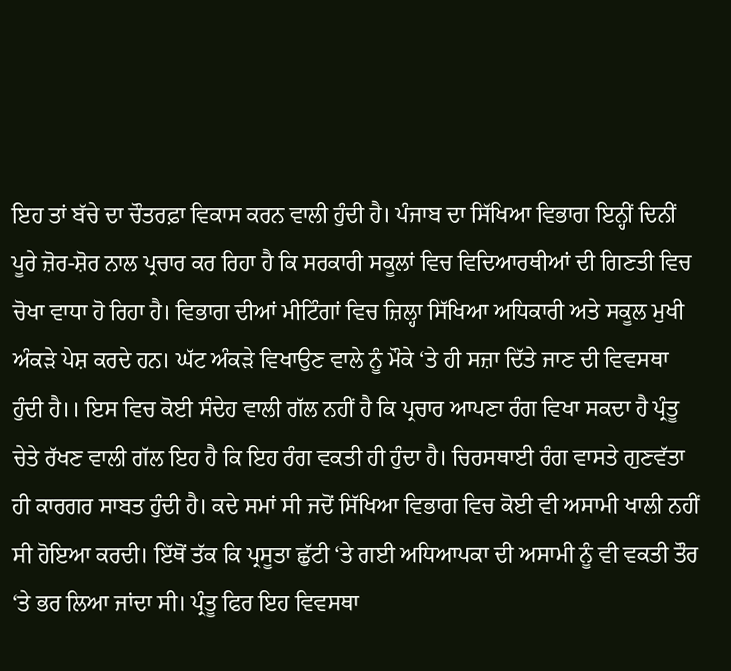ਇਹ ਤਾਂ ਬੱਚੇ ਦਾ ਚੌਤਰਫ਼ਾ ਵਿਕਾਸ ਕਰਨ ਵਾਲੀ ਹੁੰਦੀ ਹੈ। ਪੰਜਾਬ ਦਾ ਸਿੱਖਿਆ ਵਿਭਾਗ ਇਨ੍ਹੀਂ ਦਿਨੀਂ ਪੂਰੇ ਜ਼ੋਰ-ਸ਼ੋਰ ਨਾਲ ਪ੍ਰਚਾਰ ਕਰ ਰਿਹਾ ਹੈ ਕਿ ਸਰਕਾਰੀ ਸਕੂਲਾਂ ਵਿਚ ਵਿਦਿਆਰਥੀਆਂ ਦੀ ਗਿਣਤੀ ਵਿਚ ਚੋਖਾ ਵਾਧਾ ਹੋ ਰਿਹਾ ਹੈ। ਵਿਭਾਗ ਦੀਆਂ ਮੀਟਿੰਗਾਂ ਵਿਚ ਜ਼ਿਲ੍ਹਾ ਸਿੱਖਿਆ ਅਧਿਕਾਰੀ ਅਤੇ ਸਕੂਲ ਮੁਖੀ ਅੰਕੜੇ ਪੇਸ਼ ਕਰਦੇ ਹਨ। ਘੱਟ ਅੰਕੜੇ ਵਿਖਾਉਣ ਵਾਲੇ ਨੂੰ ਮੌਕੇ ‘ਤੇ ਹੀ ਸਜ਼ਾ ਦਿੱਤੇ ਜਾਣ ਦੀ ਵਿਵਸਥਾ ਹੁੰਦੀ ਹੈ।। ਇਸ ਵਿਚ ਕੋਈ ਸੰਦੇਹ ਵਾਲੀ ਗੱਲ ਨਹੀਂ ਹੈ ਕਿ ਪ੍ਰਚਾਰ ਆਪਣਾ ਰੰਗ ਵਿਖਾ ਸਕਦਾ ਹੈ ਪ੍ਰੰਤੂ ਚੇਤੇ ਰੱਖਣ ਵਾਲੀ ਗੱਲ ਇਹ ਹੈ ਕਿ ਇਹ ਰੰਗ ਵਕਤੀ ਹੀ ਹੁੰਦਾ ਹੈ। ਚਿਰਸਥਾਈ ਰੰਗ ਵਾਸਤੇ ਗੁਣਵੱਤਾ ਹੀ ਕਾਰਗਰ ਸਾਬਤ ਹੁੰਦੀ ਹੈ। ਕਦੇ ਸਮਾਂ ਸੀ ਜਦੋਂ ਸਿੱਖਿਆ ਵਿਭਾਗ ਵਿਚ ਕੋਈ ਵੀ ਅਸਾਮੀ ਖਾਲੀ ਨਹੀਂ ਸੀ ਹੋਇਆ ਕਰਦੀ। ਇੱਥੋਂ ਤੱਕ ਕਿ ਪ੍ਰਸੂਤਾ ਛੁੱਟੀ ‘ਤੇ ਗਈ ਅਧਿਆਪਕਾ ਦੀ ਅਸਾਮੀ ਨੂੰ ਵੀ ਵਕਤੀ ਤੌਰ ‘ਤੇ ਭਰ ਲਿਆ ਜਾਂਦਾ ਸੀ। ਪ੍ਰੰਤੂ ਫਿਰ ਇਹ ਵਿਵਸਥਾ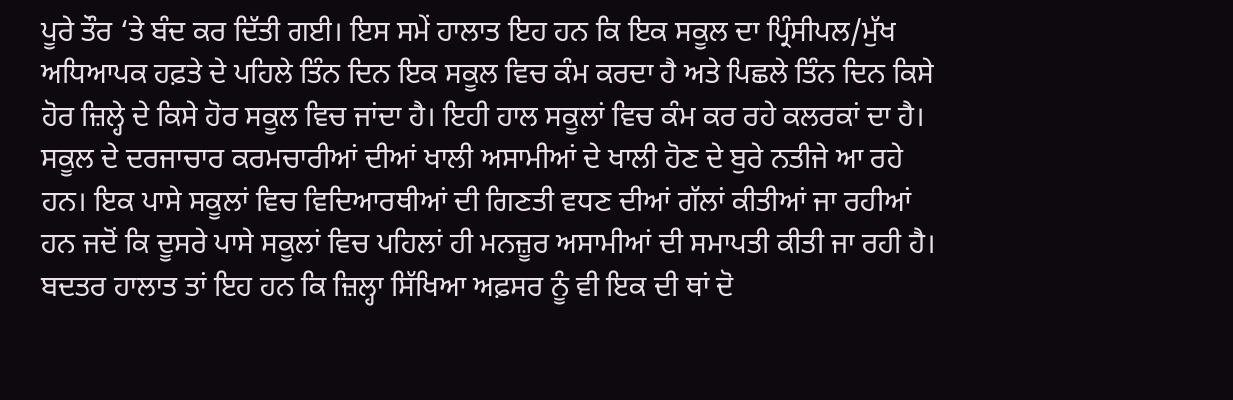ਪੂਰੇ ਤੌਰ ‘ਤੇ ਬੰਦ ਕਰ ਦਿੱਤੀ ਗਈ। ਇਸ ਸਮੇਂ ਹਾਲਾਤ ਇਹ ਹਨ ਕਿ ਇਕ ਸਕੂਲ ਦਾ ਪ੍ਰਿੰਸੀਪਲ/ਮੁੱਖ ਅਧਿਆਪਕ ਹਫ਼ਤੇ ਦੇ ਪਹਿਲੇ ਤਿੰਨ ਦਿਨ ਇਕ ਸਕੂਲ ਵਿਚ ਕੰਮ ਕਰਦਾ ਹੈ ਅਤੇ ਪਿਛਲੇ ਤਿੰਨ ਦਿਨ ਕਿਸੇ ਹੋਰ ਜ਼ਿਲ੍ਹੇ ਦੇ ਕਿਸੇ ਹੋਰ ਸਕੂਲ ਵਿਚ ਜਾਂਦਾ ਹੈ। ਇਹੀ ਹਾਲ ਸਕੂਲਾਂ ਵਿਚ ਕੰਮ ਕਰ ਰਹੇ ਕਲਰਕਾਂ ਦਾ ਹੈ। ਸਕੂਲ ਦੇ ਦਰਜਾਚਾਰ ਕਰਮਚਾਰੀਆਂ ਦੀਆਂ ਖਾਲੀ ਅਸਾਮੀਆਂ ਦੇ ਖਾਲੀ ਹੋਣ ਦੇ ਬੁਰੇ ਨਤੀਜੇ ਆ ਰਹੇ ਹਨ। ਇਕ ਪਾਸੇ ਸਕੂਲਾਂ ਵਿਚ ਵਿਦਿਆਰਥੀਆਂ ਦੀ ਗਿਣਤੀ ਵਧਣ ਦੀਆਂ ਗੱਲਾਂ ਕੀਤੀਆਂ ਜਾ ਰਹੀਆਂ ਹਨ ਜਦੋਂ ਕਿ ਦੂਸਰੇ ਪਾਸੇ ਸਕੂਲਾਂ ਵਿਚ ਪਹਿਲਾਂ ਹੀ ਮਨਜ਼ੂਰ ਅਸਾਮੀਆਂ ਦੀ ਸਮਾਪਤੀ ਕੀਤੀ ਜਾ ਰਹੀ ਹੈ। ਬਦਤਰ ਹਾਲਾਤ ਤਾਂ ਇਹ ਹਨ ਕਿ ਜ਼ਿਲ੍ਹਾ ਸਿੱਖਿਆ ਅਫ਼ਸਰ ਨੂੰ ਵੀ ਇਕ ਦੀ ਥਾਂ ਦੋ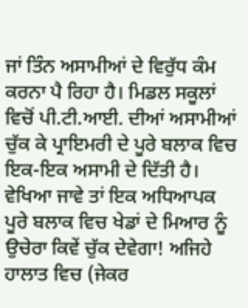ਜਾਂ ਤਿੰਨ ਅਸਾਮੀਆਂ ਦੇ ਵਿਰੁੱਧ ਕੰਮ ਕਰਨਾ ਪੈ ਰਿਹਾ ਹੈ। ਮਿਡਲ ਸਕੂਲਾਂ ਵਿਚੋਂ ਪੀ.ਟੀ.ਆਈ. ਦੀਆਂ ਅਸਾਮੀਆਂ ਚੁੱਕ ਕੇ ਪ੍ਰਾਇਮਰੀ ਦੇ ਪੂਰੇ ਬਲਾਕ ਵਿਚ ਇਕ-ਇਕ ਅਸਾਮੀ ਦੇ ਦਿੱਤੀ ਹੈ। ਵੇਖਿਆ ਜਾਵੇ ਤਾਂ ਇਕ ਅਧਿਆਪਕ ਪੂਰੇ ਬਲਾਕ ਵਿਚ ਖੇਡਾਂ ਦੇ ਮਿਆਰ ਨੂੰ ਉਚੇਰਾ ਕਿਵੇਂ ਚੁੱਕ ਦੇਵੇਗਾ! ਅਜਿਹੇ ਹਾਲਾਤ ਵਿਚ (ਜੇਕਰ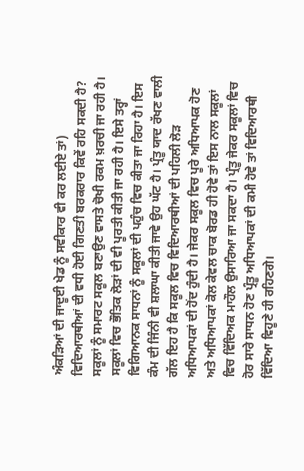ਅੰਕੜਿਆਂ ਦੀ ਜਾਦੂਈ ਖੇਡ ਨੂੰ ਸਵੀਕਾਰ ਵੀ ਕਰ ਲਈਏ ਤਾਂ) ਵਿਦਿਆਰਥੀਆਂ ਦੀ ਵਧੀ ਹੋਈ ਗਿਣਤੀ ਬਰਕਰਾਰ ਕਿਵੇਂ ਰਹਿ ਸਕਦੀ ਹੈ? ਸਕੂਲਾਂ ਨੂੰ ਸਮਾਰਟ ਸਕੂਲ ਬਣਾਉਣ ਵਾਸਤੇ ਚੋਖੀ ਰਕਮ ਖ਼ਰਚੀ ਜਾ ਰਹੀ ਹੈ। ਸਕੂਲਾਂ ਵਿਚ ਭੌਤਿਕ ਲੋੜਾਂ ਦੀ ਵੀ ਪੂਰਤੀ ਕੀਤੀ ਜਾ ਰਹੀ ਹੈ। ਇਸੇ ਤਰ੍ਹਾਂ ਵਿਗਿਆਨਕ ਸਾਧਨਾਂ ਨੂੰ ਸਕੂਲਾਂ ਦੀ ਪਹੁੰਚ ਵਿਚ ਕੀਤਾ ਜਾ ਰਿਹਾ ਹੈ। ਇਸ ਕੰਮ ਦੀ ਜਿੰਨੀ ਵੀ ਸ਼ਲਾਘਾ ਕੀਤੀ ਜਾਵੇ ਉਹ ਘੱਟ ਹੈ। ਪ੍ਰੰਤੂ ਯਾਦ ਰੱਖਣ ਵਾਲੀ ਗੱਲ ਇਹ ਹੈ ਕਿ ਸਕੂਲ ਵਿਚ ਵਿਦਿਆਰਥੀਆਂ ਦੀ ਪਹਿਲੀ ਲੋੜ ਅਧਿਆਪਕਾਂ ਦੀ ਹੋਂਦ ਹੁੰਦੀ ਹੈ। ਜੇਕਰ ਸਕੂਲ ਵਿਚ ਪੂਰੇ ਅਧਿਆਪਕ ਹੋਣ ਅਤੇ ਅਧਿਆਪਕਾਂ ਕੋਲ ਕੇਵਲ ਚਾਕ ਬੋਰਡ ਹੀ ਹੋਵੇ ਤਾਂ ਇਸ ਨਾਲ ਸਕੂਲਾਂ ਵਿਚ ਵਿੱਦਿਅਕ ਮਾਹੌਲ ਉਸਾਰਿਆ ਜਾ ਸਕਦਾ ਹੈ। ਪ੍ਰੰਤੂ ਜੇਕਰ ਸਕੂਲਾਂ ਵਿਚ ਹੋਰ ਸਾਰੇ ਸਾਧਨ ਹੋਣ ਪ੍ਰੰਤੂ ਅਧਿਆਪਕਾਂ ਦੀ ਕਮੀ ਹੋਵੇ ਤਾਂ ਵਿਦਿਆਰਥੀ ਵਿੱਦਿਆ ਵਿਹੂਣੇ ਹੀ ਰਹਿਣਗੇ।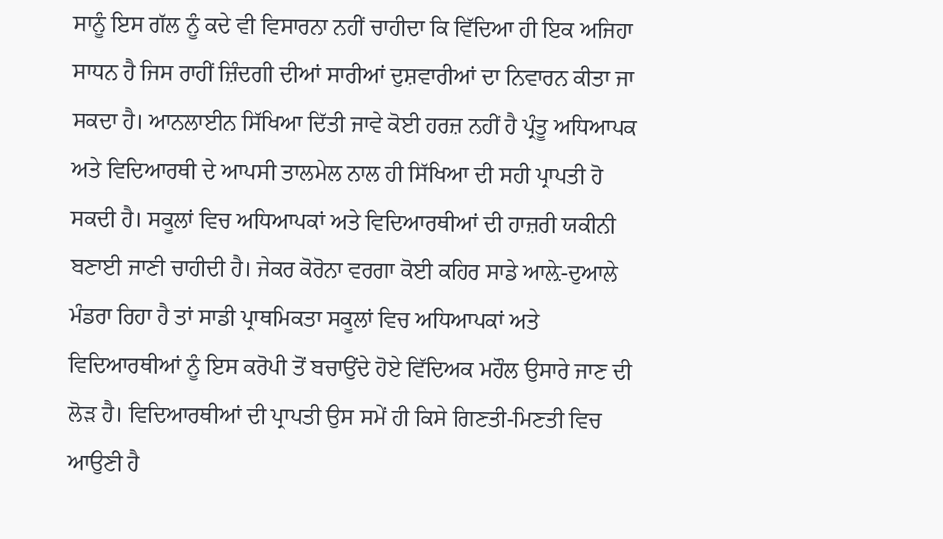ਸਾਨੂੰ ਇਸ ਗੱਲ ਨੂੰ ਕਦੇ ਵੀ ਵਿਸਾਰਨਾ ਨਹੀਂ ਚਾਹੀਦਾ ਕਿ ਵਿੱਦਿਆ ਹੀ ਇਕ ਅਜਿਹਾ ਸਾਧਨ ਹੈ ਜਿਸ ਰਾਹੀਂ ਜ਼ਿੰਦਗੀ ਦੀਆਂ ਸਾਰੀਆਂ ਦੁਸ਼ਵਾਰੀਆਂ ਦਾ ਨਿਵਾਰਨ ਕੀਤਾ ਜਾ ਸਕਦਾ ਹੈ। ਆਨਲਾਈਨ ਸਿੱਖਿਆ ਦਿੱਤੀ ਜਾਵੇ ਕੋਈ ਹਰਜ਼ ਨਹੀਂ ਹੈ ਪ੍ਰੰਤੂ ਅਧਿਆਪਕ ਅਤੇ ਵਿਦਿਆਰਥੀ ਦੇ ਆਪਸੀ ਤਾਲਮੇਲ ਨਾਲ ਹੀ ਸਿੱਖਿਆ ਦੀ ਸਹੀ ਪ੍ਰਾਪਤੀ ਹੋ ਸਕਦੀ ਹੈ। ਸਕੂਲਾਂ ਵਿਚ ਅਧਿਆਪਕਾਂ ਅਤੇ ਵਿਦਿਆਰਥੀਆਂ ਦੀ ਹਾਜ਼ਰੀ ਯਕੀਨੀ ਬਣਾਈ ਜਾਣੀ ਚਾਹੀਦੀ ਹੈ। ਜੇਕਰ ਕੋਰੋਨਾ ਵਰਗਾ ਕੋਈ ਕਹਿਰ ਸਾਡੇ ਆਲ਼ੇ-ਦੁਆਲੇ ਮੰਡਰਾ ਰਿਹਾ ਹੈ ਤਾਂ ਸਾਡੀ ਪ੍ਰਾਥਮਿਕਤਾ ਸਕੂਲਾਂ ਵਿਚ ਅਧਿਆਪਕਾਂ ਅਤੇ ਵਿਦਿਆਰਥੀਆਂ ਨੂੰ ਇਸ ਕਰੋਪੀ ਤੋਂ ਬਚਾਉਂਦੇ ਹੋਏ ਵਿੱਦਿਅਕ ਮਹੌਲ ਉਸਾਰੇ ਜਾਣ ਦੀ ਲੋੜ ਹੈ। ਵਿਦਿਆਰਥੀਆਂ ਦੀ ਪ੍ਰਾਪਤੀ ਉਸ ਸਮੇਂ ਹੀ ਕਿਸੇ ਗਿਣਤੀ-ਮਿਣਤੀ ਵਿਚ ਆਉਣੀ ਹੈ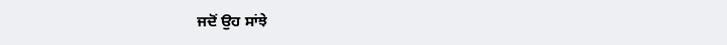ਜਦੋਂ ਉਹ ਸਾਂਝੇ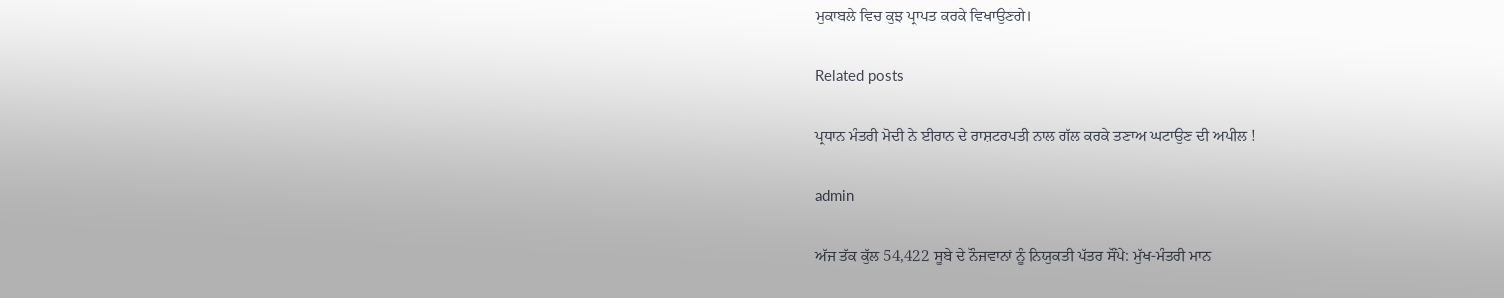ਮੁਕਾਬਲੇ ਵਿਚ ਕੁਝ ਪ੍ਰਾਪਤ ਕਰਕੇ ਵਿਖਾਉਣਗੇ।

Related posts

ਪ੍ਰਧਾਨ ਮੰਤਰੀ ਮੋਦੀ ਨੇ ਈਰਾਨ ਦੇ ਰਾਸ਼ਟਰਪਤੀ ਨਾਲ ਗੱਲ ਕਰਕੇ ਤਣਾਅ ਘਟਾਉਣ ਦੀ ਅਪੀਲ !

admin

ਅੱਜ ਤੱਕ ਕੁੱਲ 54,422 ਸੂਬੇ ਦੇ ਨੌਜਵਾਨਾਂ ਨੂੰ ਨਿਯੁਕਤੀ ਪੱਤਰ ਸੌਂਪੇ: ਮੁੱਖ-ਮੰਤਰੀ ਮਾਨ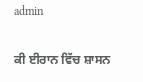admin

ਕੀ ਈਰਾਨ ਵਿੱਚ ਸ਼ਾਸਨ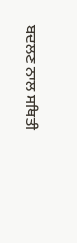ਬਦਲਣ ਨਾਲ ਸਥਿਤੀ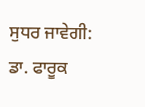ਸੁਧਰ ਜਾਵੇਗੀ: ਡਾ. ਫਾਰੂਕ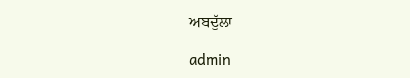ਅਬਦੁੱਲਾ

admin